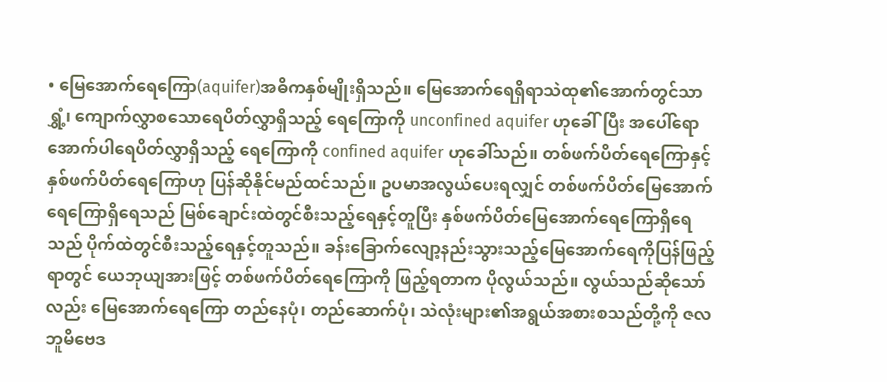• မြေအောက်ရေကြော(aquifer)အဓိကနှစ်မျိုးရှိသည်။ မြေအောက်ရေရှိရာသဲထု၏အောက်တွင်သာ ရွှံ့၊ ကျောက်လွှာစသောရေပိတ်လွှာရှိသည့် ရေကြောကို unconfined aquifer ဟုခေါ်ပြီး အပေါ်ရောအောက်ပါရေပိတ်လွှာရှိသည့် ရေကြောကို confined aquifer ဟုခေါ်သည်။ တစ်ဖက်ပိတ်ရေကြောနှင့်နှစ်ဖက်ပိတ်ရေကြောဟု ပြန်ဆိုနိုင်မည်ထင်သည်။ ဥပမာအလွယ်ပေးရလျှင် တစ်ဖက်ပိတ်မြေအောက်ရေကြောရှိရေသည် မြစ်ချောင်းထဲတွင်စီးသည့်ရေနှင့်တူပြီး နှစ်ဖက်ပိတ်မြေအောက်ရေကြောရှိရေသည် ပိုက်ထဲတွင်စီးသည့်ရေနှင့်တူသည်။ ခန်းခြောက်လျော့နည်းသွားသည့်မြေအောက်ရေကိုပြန်ဖြည့်ရာတွင် ယေဘုယျအားဖြင့် တစ်ဖက်ပိတ်ရေကြောကို ဖြည့်ရတာက ပိုလွယ်သည်။ လွယ်သည်ဆိုသော်လည်း မြေအောက်ရေကြော တည်နေပုံ၊ တည်ဆောက်ပုံ၊ သဲလုံးများ၏အရွယ်အစားစသည်တို့ကို ဇလဘူမိဗေဒ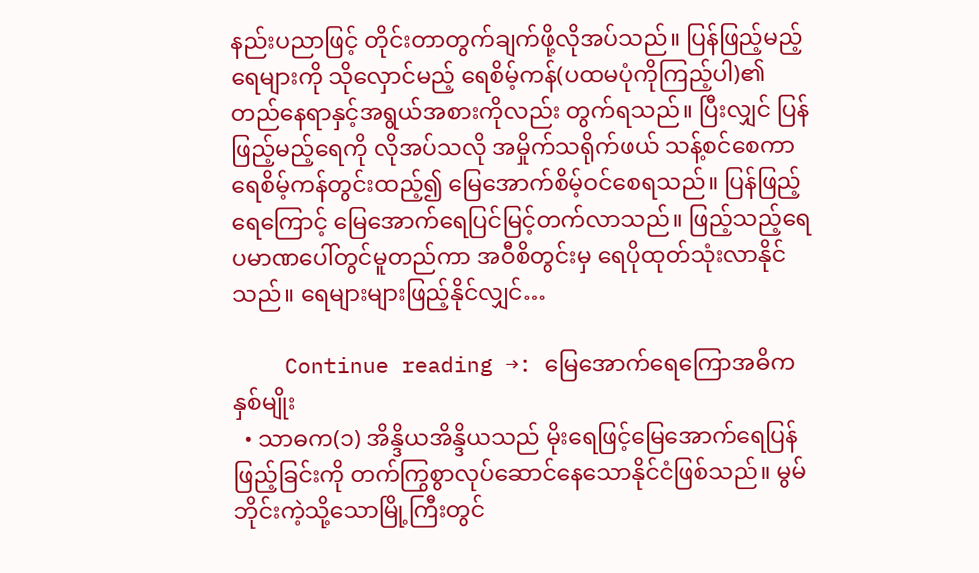နည်းပညာဖြင့် တိုင်းတာတွက်ချက်ဖို့လိုအပ်သည်။ ပြန်ဖြည့်မည့်ရေများကို သိုလှောင်မည့် ရေစိမ့်ကန်(ပထမပုံကိုကြည့်ပါ)၏ တည်နေရာနှင့်အရွယ်အစားကိုလည်း တွက်ရသည်။ ပြီးလျှင် ပြန်ဖြည့်မည့်ရေကို လိုအပ်သလို အမှိုက်သရိုက်ဖယ် သန့်စင်စေကာ ရေစိမ့်ကန်တွင်းထည့်၍ မြေအောက်စိမ့်ဝင်စေရသည်။ ပြန်ဖြည့်ရေကြောင့် မြေအောက်ရေပြင်မြင့်တက်လာသည်။ ဖြည့်သည့်ရေပမာဏပေါ်တွင်မူတည်ကာ အဝီစိတွင်းမှ ရေပိုထုတ်သုံးလာနိုင်သည်။ ရေများများဖြည့်နိုင်လျှင်…

    Continue reading →: မြေအောက်ရေကြောအဓိကနှစ်မျိုး
  • သာဓက(၁) အိန္ဒိယအိန္ဒိယသည် မိုးရေဖြင့်မြေအောက်ရေပြန်ဖြည့်ခြင်းကို တက်ကြွစွာလုပ်ဆောင်နေသောနိုင်ငံဖြစ်သည်။ မွမ်ဘိုင်းကဲ့သို့သောမြို့ကြီးတွင်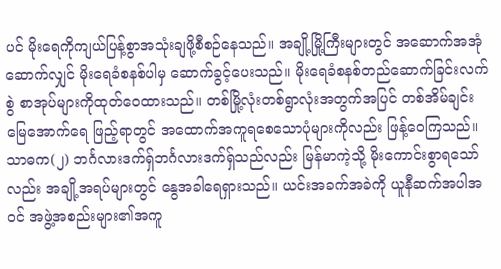ပင် မိုးရေကိုကျယ်ပြန့်စွာအသုံးချဖို့စီစဉ်နေသည်။ အချို့မြို့ကြီးများတွင် အဆောက်အအုံဆောက်လျှင် မိုးရေခံစနစ်ပါမှ ဆောက်ခွင့်ပေးသည်။ မိုးရေခံစနစ်တည်ဆောက်ခြင်းလက်စွဲ စာအုပ်များကိုထုတ်ဝေထားသည်။ တစ်မြို့လုံးတစ်ရွာလုံးအတွက်အပြင် တစ်အိမ်ချင်း မြေအောက်ရေ ဖြည့်ရာတွင် အထောက်အကူရစေသောပုံများကိုလည်း ဖြန့်ဝေကြသည်။ သာဓက(၂) ဘင်္ဂလားဒက်ရှ်ဘင်္ဂလားဒက်ရှ်သည်လည်း မြန်မာကဲ့သို့ မိုးကောင်းစွာရသော်လည်း အချို့အရပ်များတွင် နွေအခါရေရှားသည်။ ယင်းအခက်အခဲကို ယူနီဆက်အပါအဝင် အဖွဲ့အစည်းများ၏အကူ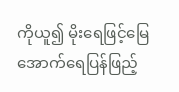ကိုယူ၍ မိုးရေဖြင့်မြေအောက်ရေပြန်ဖြည့်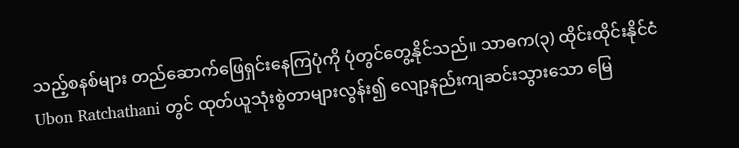သည့်စနစ်များ တည်ဆောက်ဖြေရှင်းနေကြပုံကို ပုံတွင်တွေ့နိုင်သည်။ သာဓက(၃) ထိုင်းထိုင်းနိုင်ငံ Ubon Ratchathani တွင် ထုတ်ယူသုံးစွဲတာများလွန်း၍ လျော့နည်းကျဆင်းသွားသော မြေ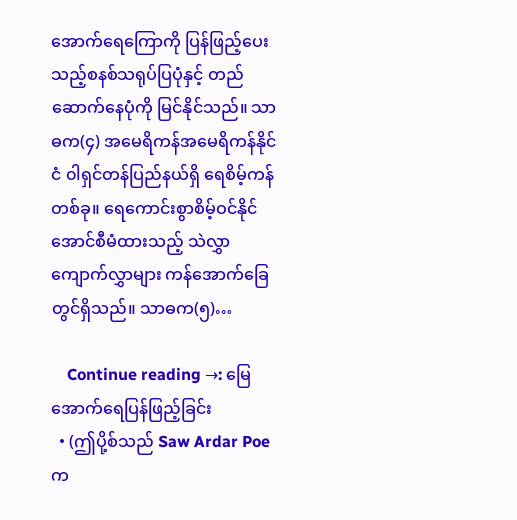အောက်ရေကြောကို ပြန်ဖြည့်ပေးသည့်စနစ်သရုပ်ပြပုံနှင့် တည်ဆောက်နေပုံကို မြင်နိုင်သည်။ သာဓက(၄) အမေရိကန်အမေရိကန်နိုင်ငံ ၀ါရှင်တန်ပြည်နယ်ရှိ ရေစိမ့်ကန်တစ်ခု။ ရေကောင်းစွာစိမ့်ဝင်နိုင်အောင်စီမံထားသည့် သဲလွှာ ကျောက်လွှာများ ကန်အောက်ခြေတွင်ရှိသည်။ သာဓက(၅)…

    Continue reading →: မြေအောက်ရေပြန်ဖြည့်ခြင်း
  • (ဤပို့စ်သည် Saw Ardar Poe က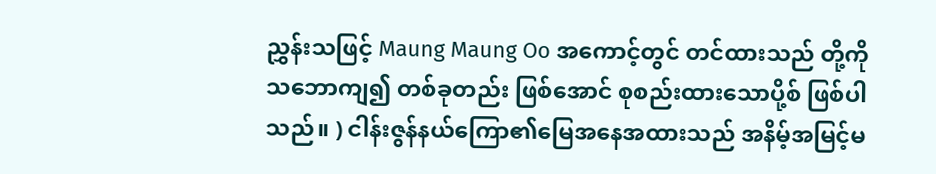ညွှန်းသဖြင့် Maung Maung Oo အကောင့်တွင် တင်ထားသည် တို့ကို သဘောကျ၍ တစ်ခုတည်း ဖြစ်အောင် စုစည်းထားသောပို့စ် ဖြစ်ပါသည်။ ) ငါန်းဇွန်နယ်ကြော၏မြေအနေအထားသည် အနိမ့်အမြင့်မ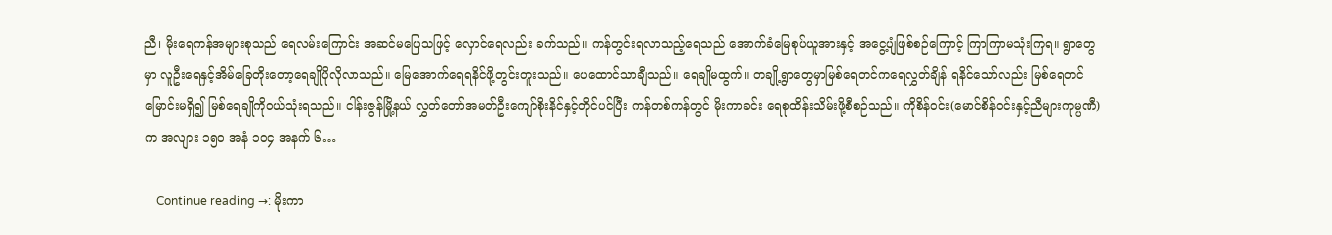ညီ၊ မိုးရေကန်အများစုသည် ရေလမ်းကြောင်း အဆင်မပြေသဖြင့် လှောင်ရေလည်း ခက်သည်။ ကန်တွင်းရလာသည့်ရေသည် အောက်ခံမြေစုပ်ယူအားနှင့် အငွေ့ပျံဖြစ်စဉ်ကြောင့် ကြာကြာမသုံးကြရ။ ရွာတွေမှာ လူဦးရေနှင့်အိမ်ခြေတိုးတော့ရေချိုပိုလိုလာသည်။ မြေအောက်ရေရနိင်ဖို့တွင်းတူးသည်။ ပေထောင်သာချီသည်။ ရေချိုမထွက်။ တချို့ရွာတွေမှာမြစ်ရေတင်ကရေလွှတ်ချိန် ရနိင်သော်လည်း မြစ်ရေတင်မြောင်းမရှိ၍ မြစ်ရေချိုကိုဝယ်သုံးရသည်။ ငါန်းဇွန်မြို့နယ် လွှတ်တော်အမတ်ဦးကျော်စိုးနိင်နှင့်တိုင်ပင်ပြီး ကန်တစ်ကန်တွင် မိုးကာခင်း ရေစုထိန်းသိမ်းဖို့စီစဉ်သည်။ ကိုစိန်ဝင်း(မောင်စိန်ဝင်းနှင့်ညီများကုမ္ပဏီ)က အလျား ၁၅၀ အနံ ၁၀၄ အနက် ၆…

    Continue reading →: မိုးကာ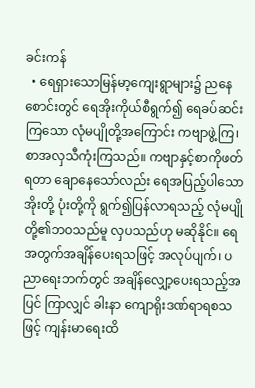ခင်းကန်
  • ရေရှားသောမြန်မာ့ကျေးရွာများ၌ ညနေစောင်းတွင် ရေအိုးကိုယ်စီရွက်၍ ရေခပ်ဆင်းကြသော လုံမပျိုတို့အကြောင်း ကဗျာဖွဲ့ကြ၊ စာအလှသီကုံးကြသည်။ ကဗျာနှင့်စာကိုဖတ်ရတာ ချောနေသော်လည်း ရေအပြည့်ပါသောအိုးတို့ ပုံးတို့ကို ရွက်၍ပြန်လာရသည့် လုံမပျိုတို့၏ဘဝသည်မူ လှပသည်ဟု မဆိုနိုင်။ ရေအတွက်အချိန်ပေးရသဖြင့် အလုပ်ပျက်၊ ပညာရေးဘက်တွင် အချိန်လျှော့ပေးရသည့်အပြင် ကြာလျှင် ခါးနာ ကျောရိုးဒဏ်ရာရစသဖြင့် ကျန်းမာရေးထိ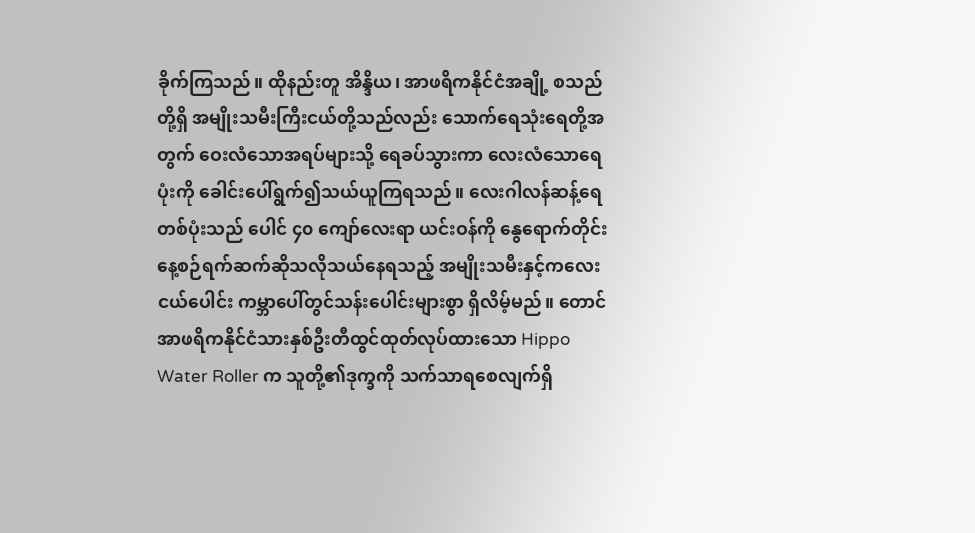ခိုက်ကြသည်။ ထိုနည်းတူ အိန္ဒိယ၊ အာဖရိကနိုင်ငံအချို့ စသည်တို့ရှိ အမျိုးသမီးကြီးငယ်တို့သည်လည်း သောက်ရေသုံးရေတို့အတွက် ဝေးလံသောအရပ်များသို့ ရေခပ်သွားကာ လေးလံသောရေပုံးကို ခေါင်းပေါ်ရွက်၍သယ်ယူကြရသည်။ လေးဂါလန်ဆန့်ရေတစ်ပုံးသည် ပေါင် ၄၀ ကျော်လေးရာ ယင်းဝန်ကို နွေရောက်တိုင်း နေ့စဉ်ရက်ဆက်ဆိုသလိုသယ်နေရသည့် အမျိုးသမီးနှင့်ကလေးငယ်ပေါင်း ကမ္ဘာပေါ်တွင်သန်းပေါင်းများစွာ ရှိလိမ့်မည်။ တောင်အာဖရိကနိုင်ငံသားနှစ်ဦးတီထွင်ထုတ်လုပ်ထားသော Hippo Water Roller က သူတို့၏ဒုက္ခကို သက်သာရစေလျက်ရှိ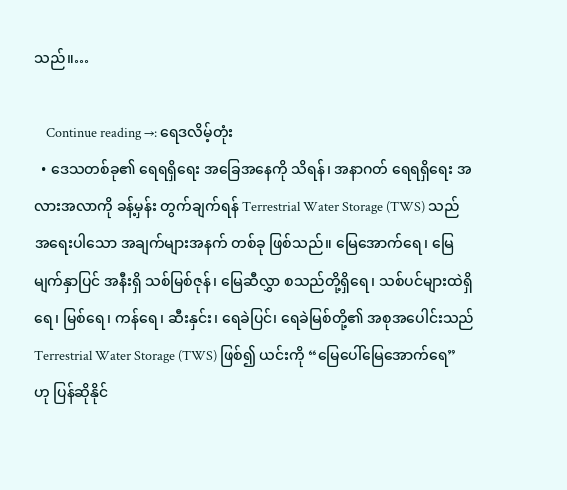သည်။…

    Continue reading →: ရေဒလိမ့်တုံး
  • ဒေသတစ်ခု၏ ရေရရှိရေး အခြေအနေကို သိရန်၊ အနာဂတ် ရေရရှိရေး အလားအလာကို ခန့်မှန်း တွက်ချက်ရန် Terrestrial Water Storage (TWS) သည် အရေးပါသော အချက်များအနက် တစ်ခု ဖြစ်သည်။ မြေအောက်ရေ၊ မြေမျက်နှာပြင် အနီးရှိ သစ်မြစ်ဇုန်၊ မြေဆီလွှာ စသည်တို့ရှိရေ၊ သစ်ပင်များထဲရှိ ရေ၊ မြစ်ရေ၊ ကန်ရေ၊ ဆီးနှင်း၊ ရေခဲပြင်၊ ရေခဲမြစ်တို့၏ အစုအပေါင်းသည် Terrestrial Water Storage (TWS) ဖြစ်၍ ယင်းကို “မြေပေါ်မြေအောက်ရေ” ဟု ပြန်ဆိုနိုင်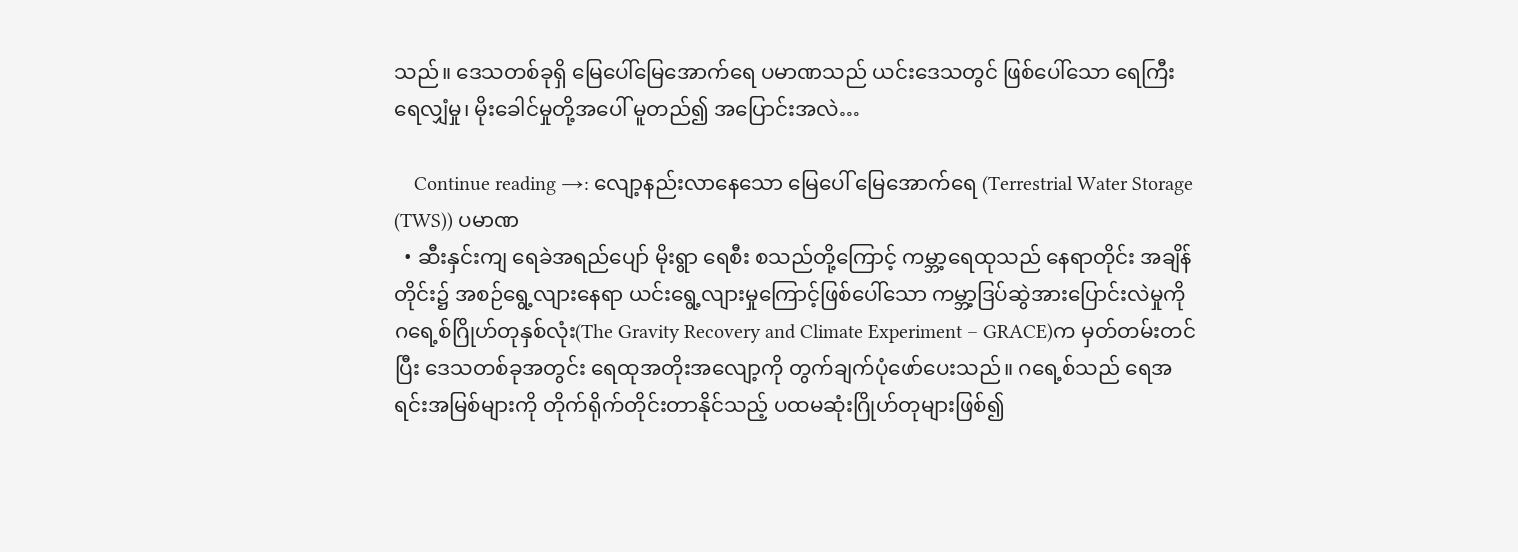သည်။ ဒေသတစ်ခုရှိ မြေပေါ်မြေအောက်ရေ ပမာဏသည် ယင်းဒေသတွင် ဖြစ်ပေါ်သော ရေကြီးရေလျှံမှု၊ မိုးခေါင်မှုတို့အပေါ် မူတည်၍ အပြောင်းအလဲ…

    Continue reading →: လျော့နည်းလာနေသော မြေပေါ် မြေအောက်ရေ (Terrestrial Water Storage (TWS)) ပမာဏ
  • ဆီးနှင်းကျ ရေခဲအရည်ပျော် မိုးရွာ ရေစီး စသည်တို့ကြောင့် ကမ္ဘာ့ရေထုသည် နေရာတိုင်း အချိန်တိုင်း၌ အစဉ်ရွေ့လျားနေရာ ယင်းရွေ့လျားမှုကြောင့်ဖြစ်ပေါ်သော ကမ္ဘာ့ဒြပ်ဆွဲအားပြောင်းလဲမှုကို ဂရေ့စ်ဂြိုဟ်တုနှစ်လုံး(The Gravity Recovery and Climate Experiment – GRACE)က မှတ်တမ်းတင်ပြီး ဒေသတစ်ခုအတွင်း ရေထုအတိုးအလျော့ကို တွက်ချက်ပုံဖော်ပေးသည်။ ဂရေ့စ်သည် ရေအရင်းအမြစ်များကို တိုက်ရိုက်တိုင်းတာနိုင်သည့် ပထမဆုံးဂြိုဟ်တုများဖြစ်၍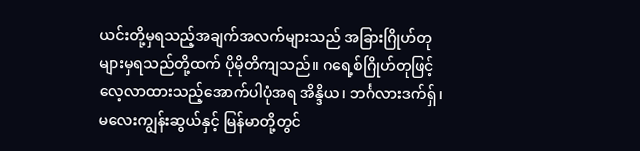ယင်းတို့မှရသည့်အချက်အလက်များသည် အခြားဂြိုဟ်တုများမှရသည်တို့ထက် ပိုမိုတိကျသည်။ ဂရေ့စ်ဂြိုဟ်တုဖြင့် လေ့လာထားသည့်အောက်ပါပုံအရ အိန္ဒိယ၊ ဘင်္ဂလားဒက်ရှ်၊ မလေးကျွန်းဆွယ်နှင့် မြန်မာတို့တွင်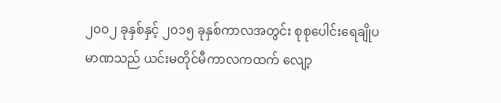၂၀၀၂ ခုနှစ်နှင့် ၂၀၁၅ ခုနှစ်ကာလအတွင်း စုစုပေါင်းရေချိုပမာဏသည် ယင်းမတိုင်မီကာလကထက် လျော့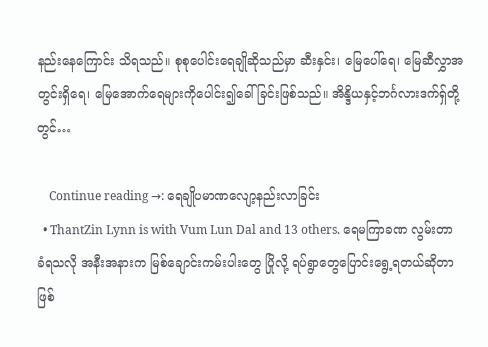နည်းနေကြောင်း သိရသည်။ စုစုပေါင်းရေချိုဆိုသည်မှာ ဆီးနှင်း၊ မြေပေါ်ရေ၊ မြေဆီလွှာအတွင်းရှိရေ၊ မြေအောက်ရေများကိုပေါင်း၍ခေါ်ခြင်းဖြစ်သည်။ အိန္ဒိယနှင့်ဘင်္ဂလားဒက်ရှ်တို့တွင်…

    Continue reading →: ရေချိုပမာဏလျော့နည်းလာခြင်း
  • ThantZin Lynn is with Vum Lun Dal and 13 others. ရေမကြာခဏ လွမ်းတာခံရသလို အနီးအနားက မြစ်ချောင်းကမ်းပါးတွေ ပြိုလို့ ရပ်ရွာတွေပြောင်းရွေ့ရတယ်ဆိုတာ ဖြစ်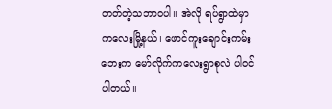တတ်တဲ့သဘာဝပါ။ အဲလို ရပ်ရွာထဲမှာ ကလေးမြို့နယ်၊ ဖောင်ကူးချောင်းကမ်းဘေးက မော်လိုက်ကလေးရွာစုလဲ ပါဝင်ပါတယ်။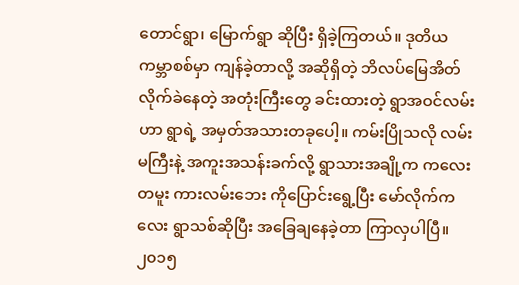တောင်ရွာ၊ မြောက်ရွာ ဆိုပြီး ရှိခဲ့ကြတယ်။ ဒုတိယ ကမ္ဘာစစ်မှာ ကျန်ခဲ့တာလို့ အဆိုရှိတဲ့ ဘိလပ်မြေအိတ်လိုက်ခဲနေတဲ့ အတုံးကြီးတွေ ခင်းထားတဲ့ ရွာအဝင်လမ်းဟာ ရွာရဲ့ အမှတ်အသားတခုပေါ့။ ကမ်းပြိုသလို လမ်းမကြီးနဲ့ အကူးအသန်းခက်လို့ ရွာသားအချို့က ကလေးတမူး ကားလမ်းဘေး ကိုပြောင်းရွေ့ပြီး မော်လိုက်ကလေး ရွာသစ်ဆိုပြီး အခြေချနေခဲ့တာ ကြာလှပါပြီ။ ၂၀၁၅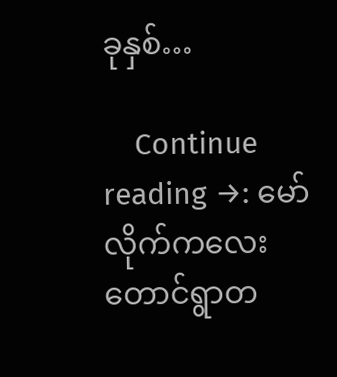ခုနှစ်…

    Continue reading →: မော်လိုက်ကလေး တောင်ရွာတ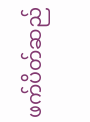ဖက်ပိတ်ဆည်